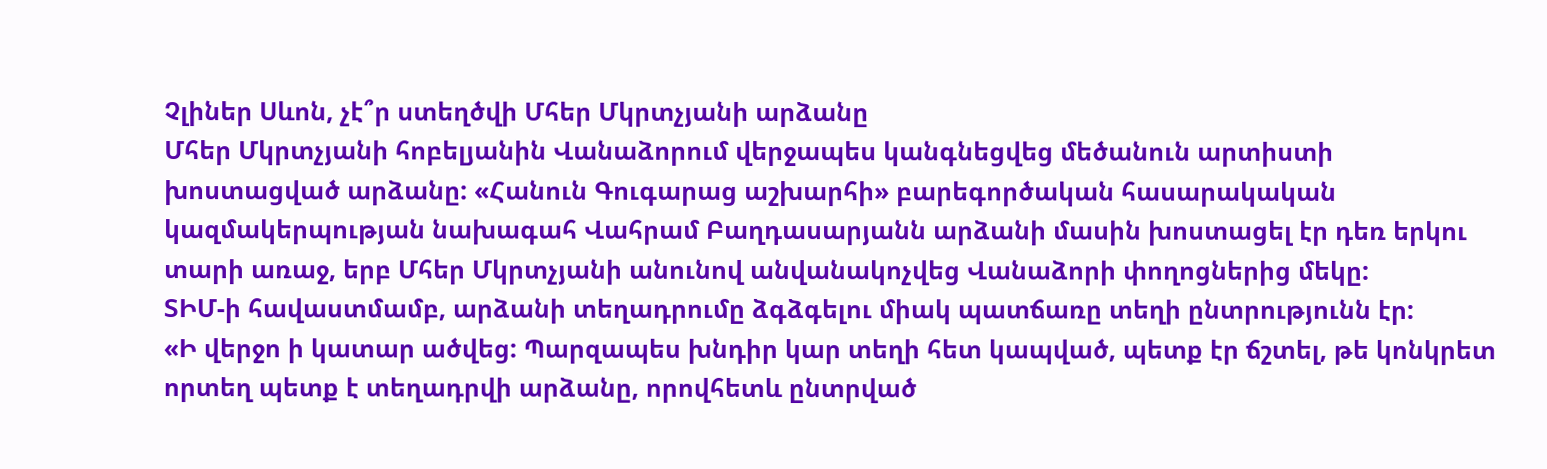Չլիներ Սևոն, չէ՞ր ստեղծվի Մհեր Մկրտչյանի արձանը
Մհեր Մկրտչյանի հոբելյանին Վանաձորում վերջապես կանգնեցվեց մեծանուն արտիստի խոստացված արձանը: «Հանուն Գուգարաց աշխարհի» բարեգործական հասարակական կազմակերպության նախագահ Վահրամ Բաղդասարյանն արձանի մասին խոստացել էր դեռ երկու տարի առաջ, երբ Մհեր Մկրտչյանի անունով անվանակոչվեց Վանաձորի փողոցներից մեկը:
ՏԻՄ-ի հավաստմամբ, արձանի տեղադրումը ձգձգելու միակ պատճառը տեղի ընտրությունն էր:
«Ի վերջո ի կատար ածվեց: Պարզապես խնդիր կար տեղի հետ կապված, պետք էր ճշտել, թե կոնկրետ որտեղ պետք է տեղադրվի արձանը, որովհետև ընտրված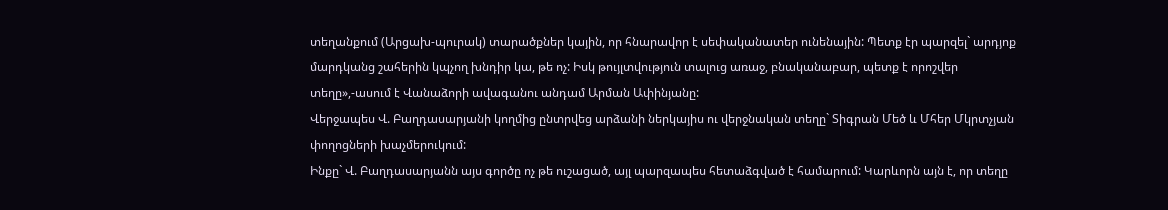տեղանքում (Արցախ-պուրակ) տարածքներ կային, որ հնարավոր է սեփականատեր ունենային: Պետք էր պարզել` արդյոք մարդկանց շահերին կպչող խնդիր կա, թե ոչ: Իսկ թույլտվություն տալուց առաջ, բնականաբար, պետք է որոշվեր տեղը»,-ասում է Վանաձորի ավագանու անդամ Արման Ափինյանը:
Վերջապես Վ. Բաղդասարյանի կողմից ընտրվեց արձանի ներկայիս ու վերջնական տեղը` Տիգրան Մեծ և Մհեր Մկրտչյան փողոցների խաչմերուկում:
Ինքը` Վ. Բաղդասարյանն այս գործը ոչ թե ուշացած, այլ պարզապես հետաձգված է համարում: Կարևորն այն է, որ տեղը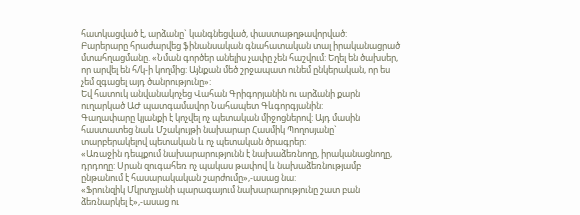հատկացված է, արձանը` կանգնեցված, փաստաթղթավորված:
Բարերարը հրաժարվեց ֆինանսական գնահատական տալ իրականացրած մտահղացմանը. «Նման գործեր անելիս չափը չեն հաշվում: Եղել են ծախսեր, որ արվել են հ/կ-ի կողմից: Այնքան մեծ շրջապատ ունեմ ընկերական, որ ես չեմ զգացել այդ ծանրությունը»:
Եվ հատուկ անվանակոչեց Վահան Գրիգորյանին ու արձանի քարն ուղարկած ԱԺ պատգամավոր Նահապետ Գևգորգյանին:
Գաղափարը կյանքի է կոչվել ոչ պետական միջոցներով: Այդ մասին հաստատեց նաև Մշակույթի նախարար Հասմիկ Պողոսյանը` տարբերակելով պետական և ոչ պետական ծրագրեր:
«Առաջին դեպքում նախարարությունն է նախաձեռնողը, իրականացնողը, դրդողը: Սրան զուգահեռ ոչ պակաս թափով և նախաձեռնությամբ ընթանում է հասարակական շարժումը»,-ասաց նա:
«Ֆրունզիկ Մկրտչյանի պարագայում նախարարությունը շատ բան ձեռնարկել է»,-ասաց ու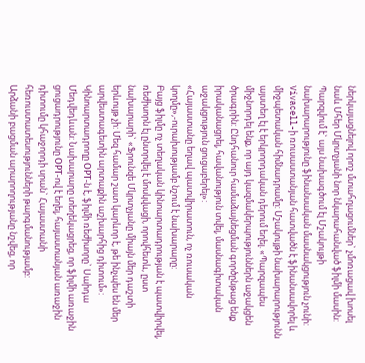ներկայացնելով որոշ մտահղացումներ` չմոռացավ խոսել նաև Մհեր Մկրտչյանի նոր նկարահանված ֆիլմի մասին:
Պարզվում է` այս նախագծում էլ Մշակույթի նախարարությունը ֆինանսական մասնակցություն չունի: Vivacell-ի ռուսաստանյան հատվածն է ֆինանսավորել և միջպետական հիմնադրամը: Մշակույթի նախարարությունն այստեղ էլ է երկրորդական դերում եղել. «Պարզապես միջնորդել ենք, որ այդ կազմակերպություններն աջակցեն ծրագրին: Ընդհանուր համաձայնեցման գործընթաց ենք իրականացրել, հավանություն տվել, մասնագիտական աջակցություն ցուցաբերել»:
«Հայաստանը եղավ պատվիրատուն, ոչ ռուսական կողմը»,-ուրախությամբ նշում է նախարարը:
Բայց ֆիլմը ոչ տեղական կինոարտադրության է պատվիրվել, ռեժիսորն էլ ընտրվել է մոսկվացի, որովհետև, ըստ նախարարի` «Ֆրունզե Մկրտչյանը միայն մեր դաշտի երևույթ չի: Մեզ համար շատ կարևոր է, թե ինչպես են մեր արվեստագետին արտաքին աշխարհից դիտում»:
Կինոարտադրողը ОРТ-ն է, ֆիլմի ռեժիսորը` Սաիդա Մեդվեդևան: Նախարարը տեղեկացրեց, որ ֆիլմի առաջին ցուցադրությունը ОРТ-ով է եղել, հայաստանյան առաջին դիտումը կհաջորդի սրան` Հայաստանի հեռուստատեսությունների թարգմանությամբ:
Արձանի բացման արարողությանը նշվեց, որ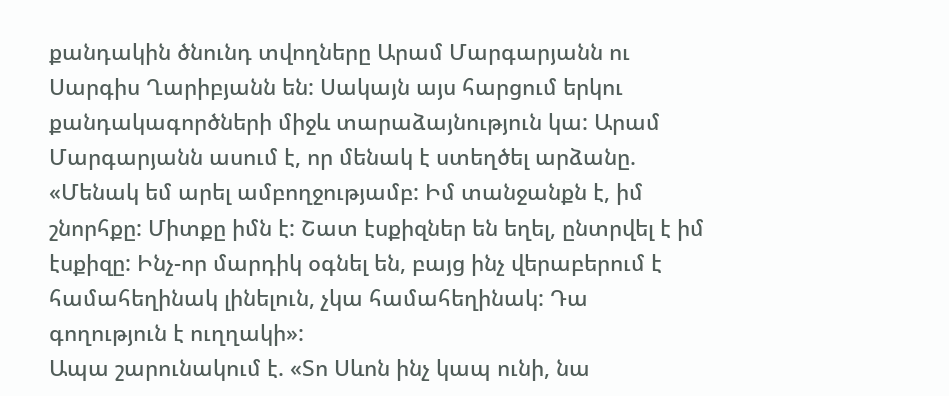քանդակին ծնունդ տվողները Արամ Մարգարյանն ու Սարգիս Ղարիբյանն են: Սակայն այս հարցում երկու քանդակագործների միջև տարաձայնություն կա: Արամ Մարգարյանն ասում է, որ մենակ է ստեղծել արձանը. «Մենակ եմ արել ամբողջությամբ: Իմ տանջանքն է, իմ շնորհքը: Միտքը իմն է: Շատ էսքիզներ են եղել, ընտրվել է իմ էսքիզը: Ինչ-որ մարդիկ օգնել են, բայց ինչ վերաբերում է համահեղինակ լինելուն, չկա համահեղինակ: Դա գողություն է ուղղակի»:
Ապա շարունակում է. «Տո Սևոն ինչ կապ ունի, նա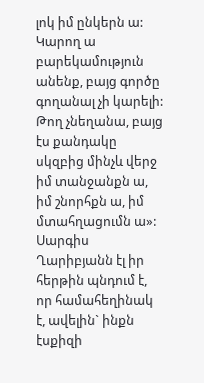լոկ իմ ընկերն ա: Կարող ա բարեկամություն անենք, բայց գործը գողանալ չի կարելի: Թող չնեղանա, բայց էս քանդակը սկզբից մինչև վերջ իմ տանջանքն ա, իմ շնորհքն ա, իմ մտահղացումն ա»:
Սարգիս Ղարիբյանն էլ իր հերթին պնդում է, որ համահեղինակ է, ավելին` ինքն էսքիզի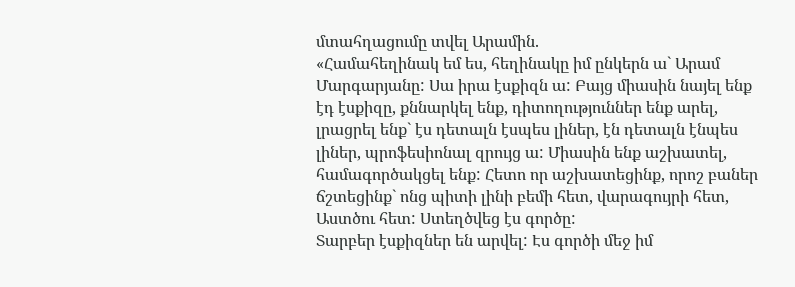մտահղացումը տվել Արամին.
«Համահեղինակ եմ ես, հեղինակը իմ ընկերն ա` Արամ Մարգարյանը: Սա իրա էսքիզն ա: Բայց միասին նայել ենք էդ էսքիզը, քննարկել ենք, դիտողություններ ենք արել, լրացրել ենք` էս դետալն էսպես լիներ, էն դետալն էնպես լիներ, պրոֆեսիոնալ զրույց ա: Միասին ենք աշխատել, համագործակցել ենք: Հետո որ աշխատեցինք, որոշ բաներ ճշտեցինք` ոնց պիտի լինի բեմի հետ, վարագույրի հետ, Աստծու հետ: Ստեղծվեց էս գործը:
Տարբեր էսքիզներ են արվել: Էս գործի մեջ իմ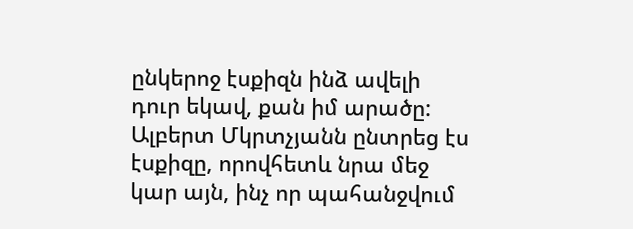ընկերոջ էսքիզն ինձ ավելի դուր եկավ, քան իմ արածը: Ալբերտ Մկրտչյանն ընտրեց էս էսքիզը, որովհետև նրա մեջ կար այն, ինչ որ պահանջվում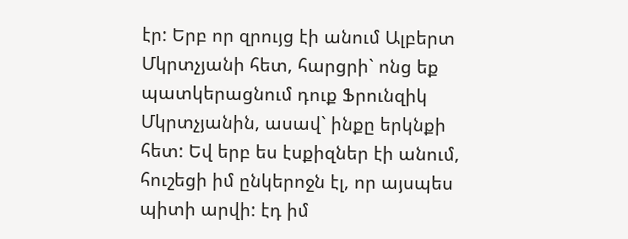էր: Երբ որ զրույց էի անում Ալբերտ Մկրտչյանի հետ, հարցրի` ոնց եք պատկերացնում դուք Ֆրունզիկ Մկրտչյանին, ասավ` ինքը երկնքի հետ: Եվ երբ ես էսքիզներ էի անում, հուշեցի իմ ընկերոջն էլ, որ այսպես պիտի արվի: էդ իմ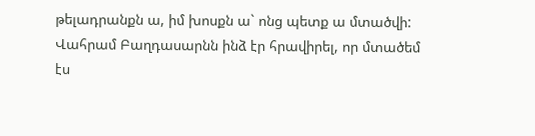թելադրանքն ա, իմ խոսքն ա` ոնց պետք ա մտածվի:
Վահրամ Բաղդասարնն ինձ էր հրավիրել, որ մտածեմ էս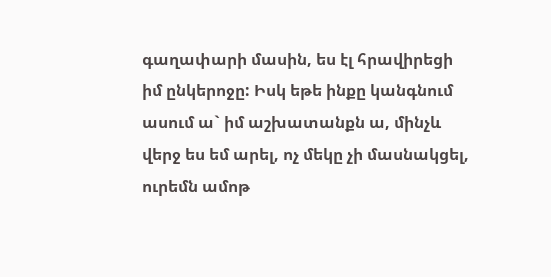գաղափարի մասին, ես էլ հրավիրեցի իմ ընկերոջը: Իսկ եթե ինքը կանգնում ասում ա` իմ աշխատանքն ա, մինչև վերջ ես եմ արել, ոչ մեկը չի մասնակցել, ուրեմն ամոթ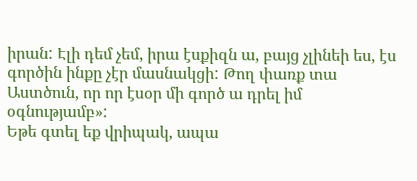իրան: Էլի դեմ չեմ, իրա էսքիզն ա, բայց չլինեի ես, էս գործին ինքը չէր մասնակցի: Թող փառք տա Աստծուն, որ որ էսօր մի գործ ա դրել իմ օգնությամբ»:
Եթե գտել եք վրիպակ, ապա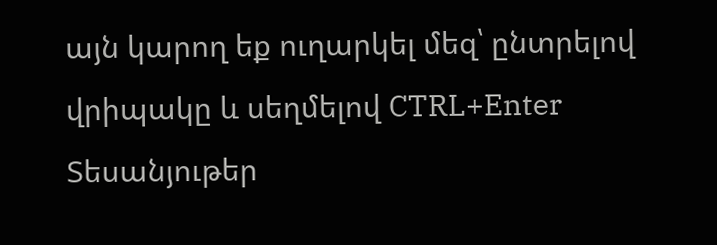այն կարող եք ուղարկել մեզ՝ ընտրելով վրիպակը և սեղմելով CTRL+Enter
Տեսանյութեր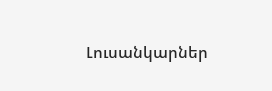Լուսանկարներ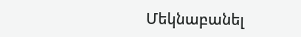Մեկնաբանել